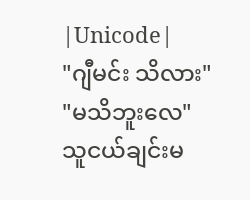|Unicode|
"ဂျီမင်း သိလား"
"မသိဘူးလေ"
သူငယ်ချင်းမ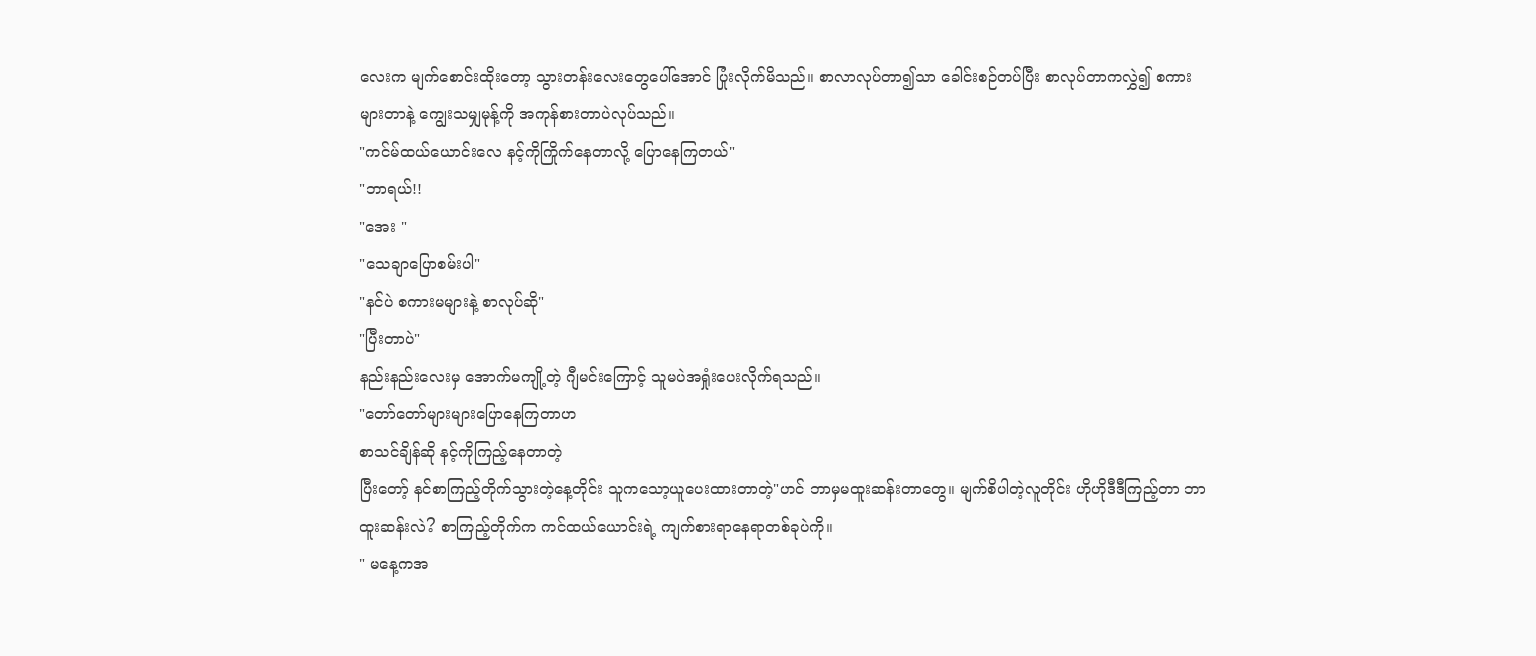လေးက မျက်စောင်းထိုးတော့ သွားတန်းလေးတွေပေါ်အောင် ပြုံးလိုက်မိသည်။ စာလာလုပ်တာ၍သာ ခေါင်းစဉ်တပ်ပြီး စာလုပ်တာကလွှဲ၍ စကားများတာနဲ့ ကျွေးသမျှမုန့်ကို အကုန်စားတာပဲလုပ်သည်။
"ကင်မ်ထယ်ယောင်းလေ နင့်ကိုကြိုက်နေတာလို့ ပြောနေကြတယ်"
"ဘာရယ်!!
"အေး "
"သေချာပြောစမ်းပါ"
"နင်ပဲ စကားမများနဲ့ စာလုပ်ဆို"
"ပြီးတာပဲ"
နည်းနည်းလေးမှ အောက်မကျို့တဲ့ ဂျီမင်းကြောင့် သူမပဲအရှုံးပေးလိုက်ရသည်။
"တော်တော်များများပြောနေကြတာဟ
စာသင်ချိန်ဆို နင့်ကိုကြည့်နေတာတဲ့
ပြီးတော့် နင်စာကြည့်တိုက်သွားတဲ့နေ့တိုင်း သူကသော့ယူပေးထားတာတဲ့"ဟင် ဘာမှမထူးဆန်းတာတွေ။ မျက်စိပါတဲ့လူတိုင်း ဟိုဟိုဒီဒီကြည့်တာ ဘာထူးဆန်းလဲ? စာကြည့်တိုက်က ကင်ထယ်ယောင်းရဲ့ ကျက်စားရာနေရာတစ်ခုပဲကို။
" မနေ့ကအ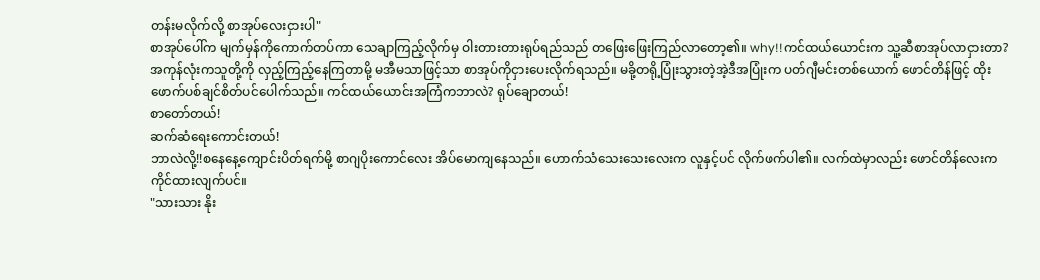တန်းမလိုက်လို့ စာအုပ်လေးငှားပါ"
စာအုပ်ပေါ်က မျက်မှန်ကိုကောက်တပ်ကာ သေချာကြည့်လိုက်မှ ဝါးတားတားရုပ်ရည်သည် တဖြေးဖြေးကြည်လာတော့၏။ why!!ကင်ထယ်ယောင်းက သူ့ဆီစာအုပ်လာငှားတာ?
အကုန်လုံးကသူတို့ကို လှည့်ကြည့်နေကြတာမို့ မအီမသာဖြင့်သာ စာအုပ်ကိုငှားပေးလိုက်ရသည်။ မခို့တရို့ပြုံးသွားတဲ့အဲ့ဒီအပြုံးက ပတ်ဂျီမင်းတစ်ယောက် ဖောင်တိန်ဖြင့် ထိုးဖောက်ပစ်ချင်စိတ်ပင်ပေါက်သည်။ ကင်ထယ်ယောင်းအကြံကဘာလဲ? ရုပ်ချောတယ်!
စာတော်တယ်!
ဆက်ဆံရေးကောင်းတယ်!
ဘာလဲလို့!!စနေနေ့ကျောင်းပိတ်ရက်မို့ စာဂျပိုးကောင်လေး အိပ်မောကျနေသည်။ ဟောက်သံသေးသေးလေးက လူနှင့်ပင် လိုက်ဖက်ပါ၏။ လက်ထဲမှာလည်း ဖောင်တိန်လေးက ကိုင်ထားလျက်ပင်။
"သားသား နိုး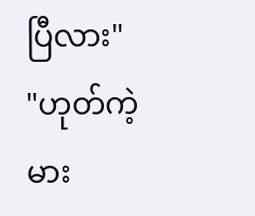ပြီလား"
"ဟုတ်ကဲ့ မား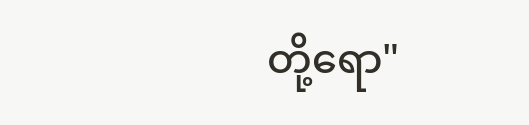တို့ရော"